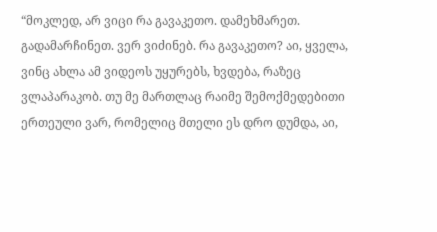“მოკლედ, არ ვიცი რა გავაკეთო. დამეხმარეთ. გადამარჩინეთ. ვერ ვიძინებ. რა გავაკეთო? აი, ყველა, ვინც ახლა ამ ვიდეოს უყურებს, ხვდება, რაზეც ვლაპარაკობ. თუ მე მართლაც რაიმე შემოქმედებითი ერთეული ვარ, რომელიც მთელი ეს დრო დუმდა, აი,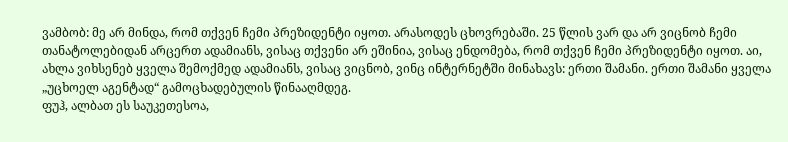ვამბობ: მე არ მინდა, რომ თქვენ ჩემი პრეზიდენტი იყოთ. არასოდეს ცხოვრებაში. 25 წლის ვარ და არ ვიცნობ ჩემი თანატოლებიდან არცერთ ადამიანს, ვისაც თქვენი არ ეშინია, ვისაც ენდომება, რომ თქვენ ჩემი პრეზიდენტი იყოთ. აი, ახლა ვიხსენებ ყველა შემოქმედ ადამიანს, ვისაც ვიცნობ, ვინც ინტერნეტში მინახავს: ერთი შამანი. ერთი შამანი ყველა „უცხოელ აგენტად“ გამოცხადებულის წინააღმდეგ.
ფუჰ, ალბათ ეს საუკეთესოა,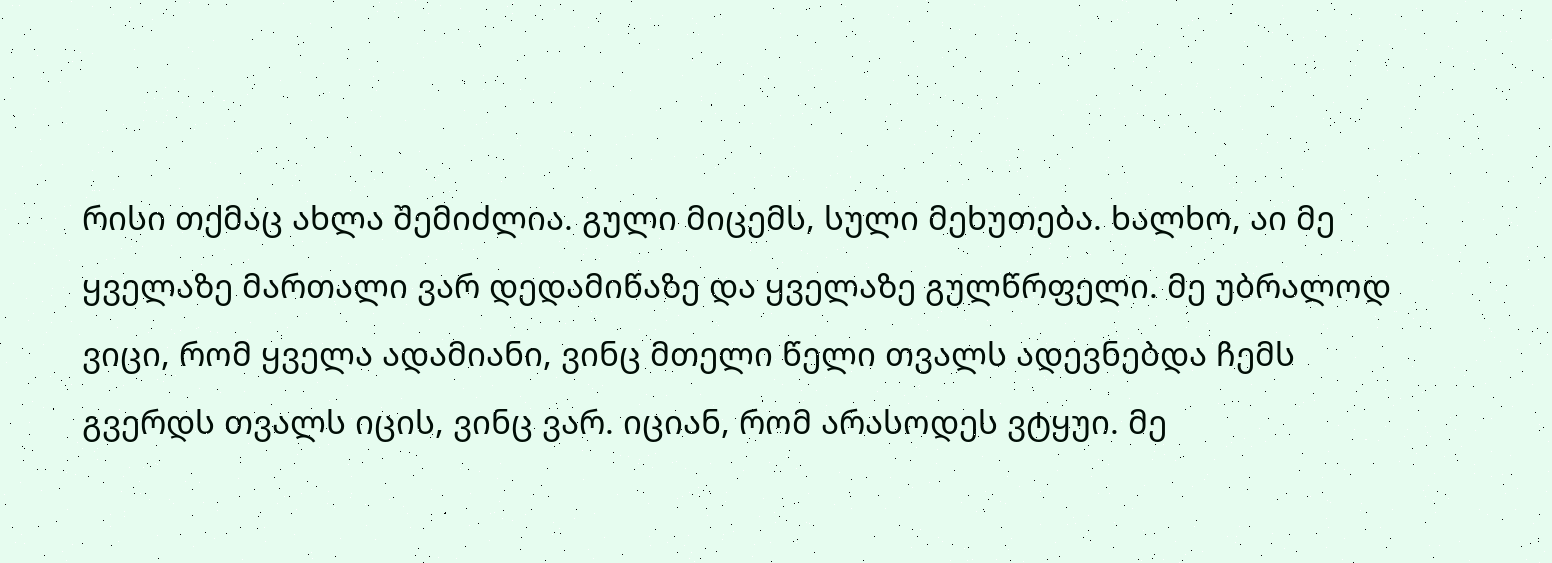რისი თქმაც ახლა შემიძლია. გული მიცემს, სული მეხუთება. ხალხო, აი მე ყველაზე მართალი ვარ დედამიწაზე და ყველაზე გულწრფელი. მე უბრალოდ ვიცი, რომ ყველა ადამიანი, ვინც მთელი წელი თვალს ადევნებდა ჩემს გვერდს თვალს იცის, ვინც ვარ. იციან, რომ არასოდეს ვტყუი. მე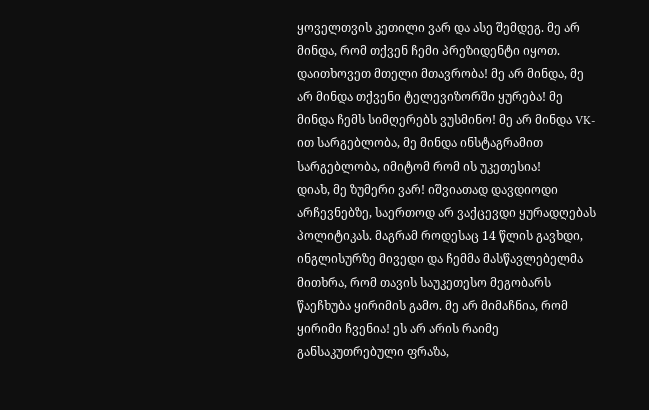ყოველთვის კეთილი ვარ და ასე შემდეგ. მე არ მინდა, რომ თქვენ ჩემი პრეზიდენტი იყოთ. დაითხოვეთ მთელი მთავრობა! მე არ მინდა, მე არ მინდა თქვენი ტელევიზორში ყურება! მე მინდა ჩემს სიმღერებს ვუსმინო! მე არ მინდა VK-ით სარგებლობა, მე მინდა ინსტაგრამით სარგებლობა, იმიტომ რომ ის უკეთესია!
დიახ, მე ზუმერი ვარ! იშვიათად დავდიოდი არჩევნებზე, საერთოდ არ ვაქცევდი ყურადღებას პოლიტიკას. მაგრამ როდესაც 14 წლის გავხდი, ინგლისურზე მივედი და ჩემმა მასწავლებელმა მითხრა, რომ თავის საუკეთესო მეგობარს წაეჩხუბა ყირიმის გამო. მე არ მიმაჩნია, რომ ყირიმი ჩვენია! ეს არ არის რაიმე განსაკუთრებული ფრაზა,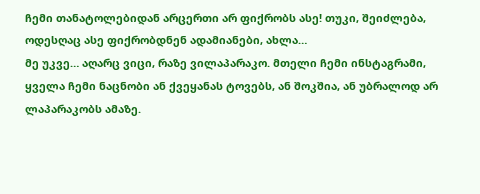ჩემი თანატოლებიდან არცერთი არ ფიქრობს ასე! თუკი, შეიძლება, ოდესღაც ასე ფიქრობდნენ ადამიანები, ახლა…
მე უკვე… აღარც ვიცი, რაზე ვილაპარაკო. მთელი ჩემი ინსტაგრამი, ყველა ჩემი ნაცნობი ან ქვეყანას ტოვებს, ან შოკშია, ან უბრალოდ არ ლაპარაკობს ამაზე.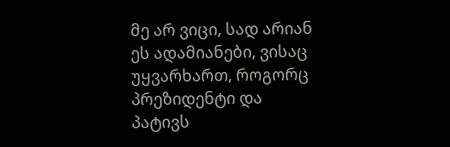მე არ ვიცი, სად არიან ეს ადამიანები, ვისაც უყვარხართ, როგორც პრეზიდენტი და პატივს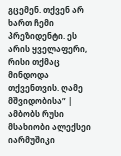გცემენ. თქვენ არ ხართ ჩემი პრეზიდენტი. ეს არის ყველაფერი, რისი თქმაც მინდოდა თქვენთვის. ღამე მშვიდობისა” | ამბობს რუსი მსახიობი ალექსეი იარმუშიკი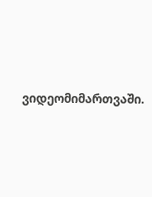ვიდეომიმართვაში.